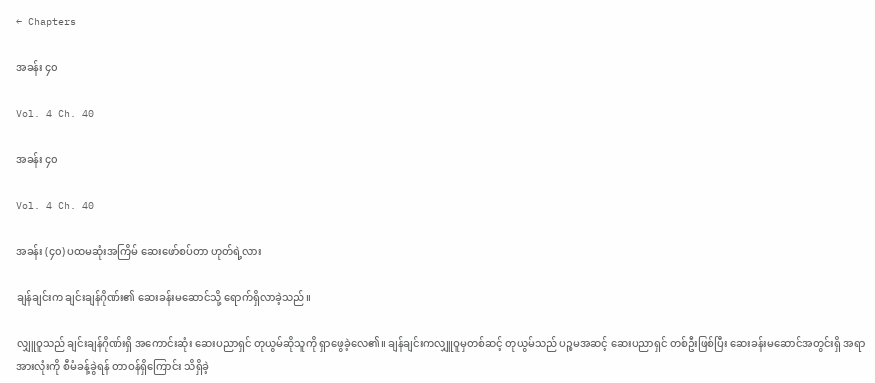← Chapters

အခန်း ၄၀

Vol. 4 Ch. 40

အခန်း ၄၀

Vol. 4 Ch. 40

အခန်း (၄၀) ပထမဆုံးအကြိမ် ဆေးဖော်စပ်တာ ဟုတ်ရဲ့လား

ချန်ချင်းက ချင်းချန်ဂိုဏ်း၏ ဆေးခန်းမဆောင်သို့ ရောက်ရှိလာခဲ့သည်။

လျှူဝူသည် ချင်းချန်ဂိုဏ်းရှိ အကောင်းဆုံး ဆေးပညာရှင် တုယွမ်ဆိုသူကို ရှာဖွေခဲ့လေ၏။ ချန်ချင်းကလျှူဝူမှတစ်ဆင့် တုယွမ်သည် ပဉ္စမအဆင့် ဆေးပညာရှင် တစ်ဦးဖြစ်ပြီး ဆေးခန်းမဆောင်အတွင်းရှိ အရာအားလုံးကို စီမံခန့်ခွဲရန် တာဝန်ရှိကြောင်း သိရှိခဲ့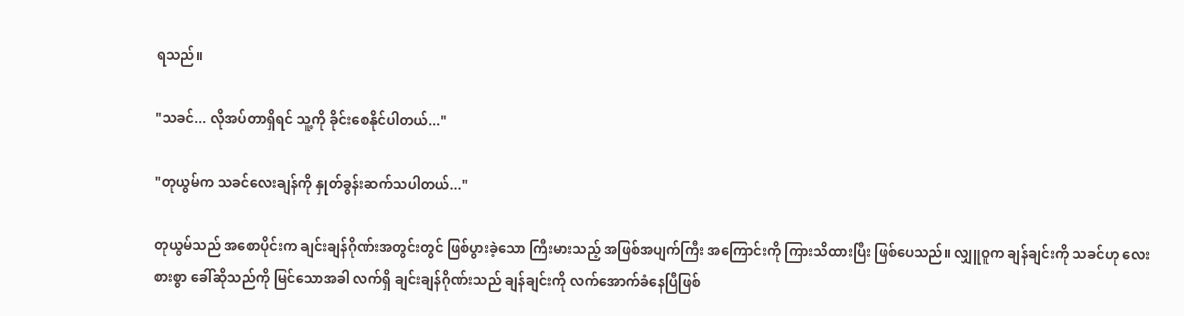ရသည်။

"သခင်... လိုအပ်တာရှိရင် သူ့ကို ခိုင်းစေနိုင်ပါတယ်..."

"တုယွမ်က သခင်လေးချန်ကို နှုတ်ခွန်းဆက်သပါတယ်..."

တုယွမ်သည် အစောပိုင်းက ချင်းချန်ဂိုဏ်းအတွင်းတွင် ဖြစ်ပွားခဲ့သော ကြီးမားသည့် အဖြစ်အပျက်ကြီး အကြောင်းကို ကြားသိထားပြီး ဖြစ်ပေသည်။ လျှူဝူက ချန်ချင်းကို သခင်ဟု လေးစားစွာ ခေါ်ဆိုသည်ကို မြင်သောအခါ လက်ရှိ ချင်းချန်ဂိုဏ်းသည် ချန်ချင်းကို လက်အောက်ခံနေပြီဖြစ်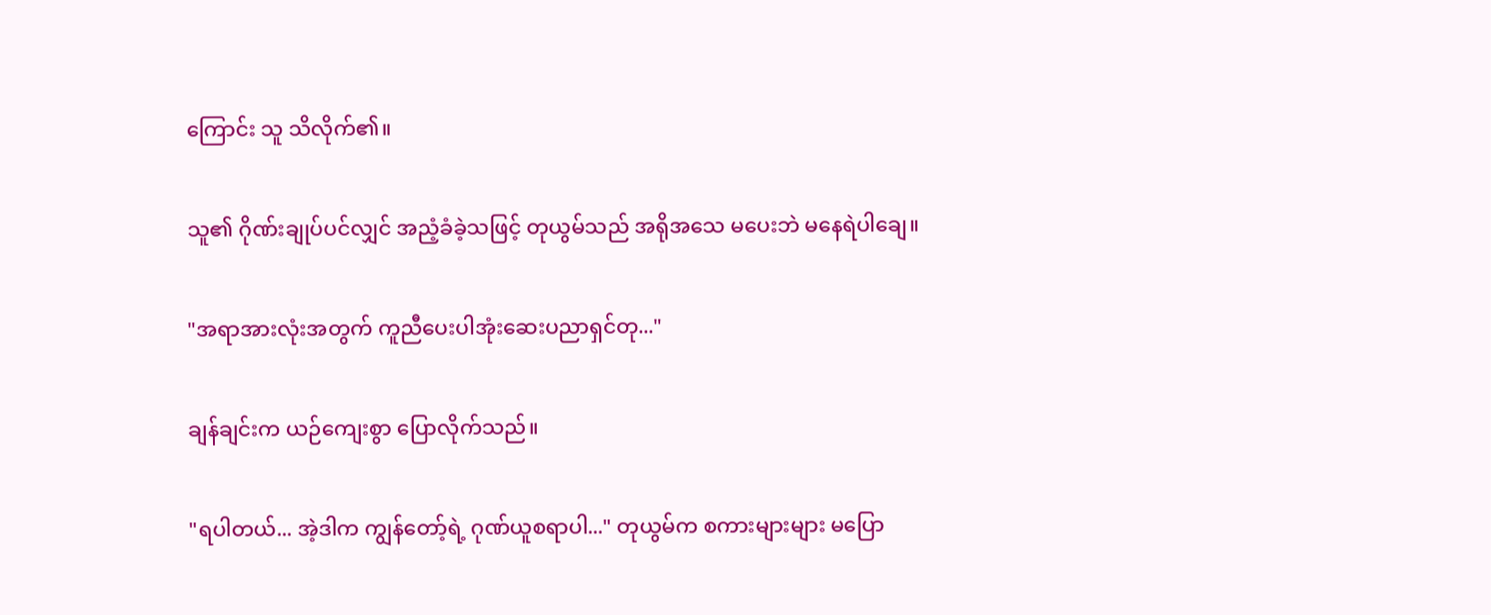ကြောင်း သူ သိလိုက်၏။

သူ၏ ဂိုဏ်းချုပ်ပင်လျှင် အညံ့ခံခဲ့သဖြင့် တုယွမ်သည် အရိုအသေ မပေးဘဲ မနေရဲပါချေ။

"အရာအားလုံးအတွက် ကူညီပေးပါအုံးဆေးပညာရှင်တု..."

ချန်ချင်းက ယဉ်ကျေးစွာ ပြောလိုက်သည်။

"ရပါတယ်... အဲ့ဒါက ကျွန်တော့်ရဲ့ ဂုဏ်ယူစရာပါ..." တုယွမ်က စကားများများ မပြော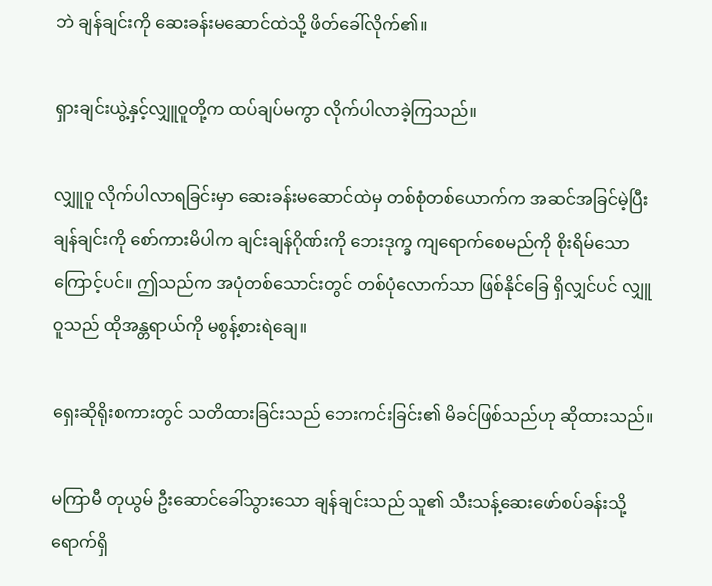ဘဲ ချန်ချင်းကို ဆေးခန်းမဆောင်ထဲသို့ ဖိတ်ခေါ်လိုက်၏။

ရှားချင်းယွဲ့နှင့်လျှူဝူတို့က ထပ်ချပ်မကွာ လိုက်ပါလာခဲ့ကြသည်။

လျှူဝူ လိုက်ပါလာရခြင်းမှာ ဆေးခန်းမဆောင်ထဲမှ တစ်စုံတစ်ယောက်က အဆင်အခြင်မဲ့ပြီး ချန်ချင်းကို စော်ကားမိပါက ချင်းချန်ဂိုဏ်းကို ဘေးဒုက္ခ ကျရောက်စေမည်ကို စိုးရိမ်သောကြောင့်ပင်။ ဤသည်က အပုံတစ်သောင်းတွင် တစ်ပုံလောက်သာ ဖြစ်နိုင်ခြေ ရှိလျှင်ပင် လျှူဝူသည် ထိုအန္တရာယ်ကို မစွန့်စားရဲချေ။

ရှေးဆိုရိုးစကားတွင် သတိထားခြင်းသည် ဘေးကင်းခြင်း၏ မိခင်ဖြစ်သည်ဟု ဆိုထားသည်။

မကြာမီ တုယွမ် ဦးဆောင်ခေါ်သွားသော ချန်ချင်းသည် သူ၏ သီးသန့်ဆေးဖော်စပ်ခန်းသို့ ရောက်ရှိ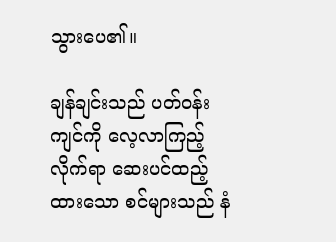သွားပေ၏။

ချန်ချင်းသည် ပတ်ဝန်းကျင်ကို လေ့လာကြည့်လိုက်ရာ ဆေးပင်ထည့်ထားသော စင်များသည် နံ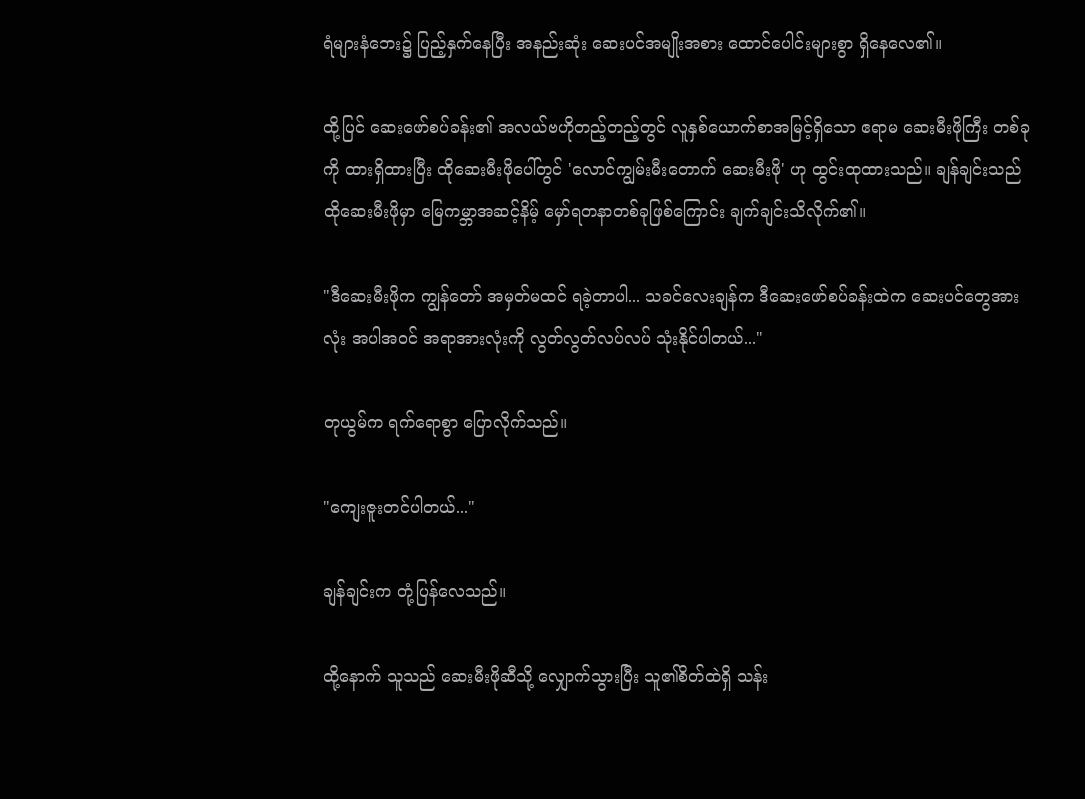ရံများနံဘေး၌ ပြည့်နှက်နေပြီး အနည်းဆုံး ဆေးပင်အမျိုးအစား ထောင်ပေါင်းများစွာ ရှိနေလေ၏။

ထို့ပြင် ဆေးဖော်စပ်ခန်း၏ အလယ်ဗဟိုတည့်တည့်တွင် လူနှစ်ယောက်စာအမြင့်ရှိသော ဧရာမ ဆေးမီးဖိုကြီး တစ်ခုကို ထားရှိထားပြီး ထိုဆေးမီးဖိုပေါ်တွင် 'လောင်ကျွမ်းမီးတောက် ဆေးမီးဖို' ဟု ထွင်းထုထားသည်။ ချန်ချင်းသည် ထိုဆေးမီးဖိုမှာ မြေကမ္ဘာအဆင့်နိမ့် မှော်ရတနာတစ်ခုဖြစ်ကြောင်း ချက်ချင်းသိလိုက်၏။

"ဒီဆေးမီးဖိုက ကျွန်တော် အမှတ်မထင် ရခဲ့တာပါ... သခင်လေးချန်က ဒီဆေးဖော်စပ်ခန်းထဲက ဆေးပင်တွေအားလုံး အပါအဝင် အရာအားလုံးကို လွတ်လွတ်လပ်လပ် သုံးနိုင်ပါတယ်..."

တုယွမ်က ရက်ရောစွာ ပြောလိုက်သည်။

"ကျေးဇူးတင်ပါတယ်..."

ချန်ချင်းက တုံ့ပြန်လေသည်။

ထို့နောက် သူသည် ဆေးမီးဖိုဆီသို့ လျှောက်သွားပြီး သူ၏စိတ်ထဲရှိ သန်း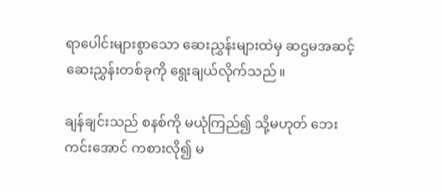ရာပေါင်းများစွာသော ဆေးညွှန်းများထဲမှ ဆဌမအဆင့်ဆေးညွှန်းတစ်ခုကို ရွေးချယ်လိုက်သည်။

ချန်ချင်းသည် စနစ်ကို မယုံကြည်၍ သို့မဟုတ် ဘေးကင်းအောင် ကစားလို၍ မ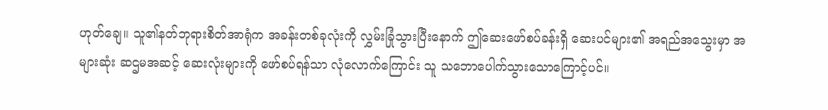ဟုတ်ချေ။ သူ၏နတ်ဘုရားစိတ်အာရုံက အခန်းတစ်ခုလုံးကို လွှမ်းခြုံသွားပြီးနောက် ဤဆေးဖော်စပ်ခန်းရှိ ဆေးပင်များ၏ အရည်အသွေးမှာ အများဆုံး ဆဌမအဆင့် ဆေးလုံးများကို ဖော်စပ်ရန်သာ လုံလောက်ကြောင်း သူ သဘောပေါက်သွားသောကြောင့်ပင်။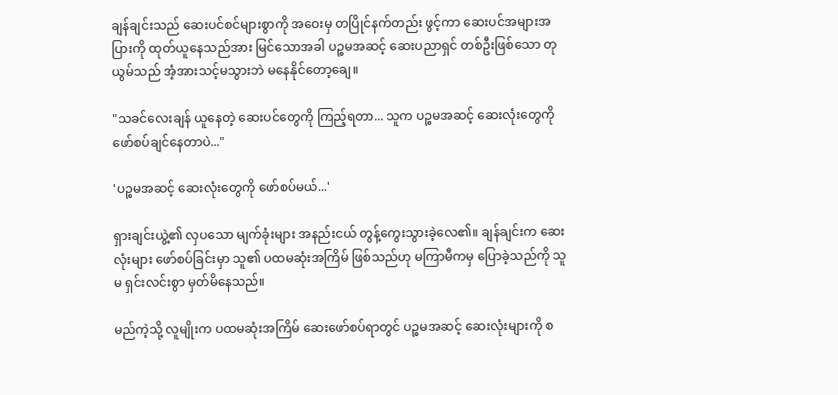ချန်ချင်းသည် ဆေးပင်စင်များစွာကို အဝေးမှ တပြိုင်နက်တည်း ဖွင့်ကာ ဆေးပင်အများအပြားကို ထုတ်ယူနေသည်အား မြင်သောအခါ ပဉ္စမအဆင့် ဆေးပညာရှင် တစ်ဦးဖြစ်သော တုယွမ်သည် အံ့အားသင့်မသွားဘဲ မနေနိုင်တော့ချေ။

"သခင်လေးချန် ယူနေတဲ့ ဆေးပင်တွေကို ကြည့်ရတာ... သူက ပဉ္စမအဆင့် ဆေးလုံးတွေကို ဖော်စပ်ချင်နေတာပဲ..."

'ပဉ္စမအဆင့် ဆေးလုံးတွေကို ဖော်စပ်မယ်...'

ရှားချင်းယွဲ့၏ လှပသော မျက်ခုံးများ အနည်းငယ် တွန့်ကွေးသွားခဲ့လေ၏။ ချန်ချင်းက ဆေးလုံးများ ဖော်စပ်ခြင်းမှာ သူ၏ ပထမဆုံးအကြိမ် ဖြစ်သည်ဟု မကြာမီကမှ ပြောခဲ့သည်ကို သူမ ရှင်းလင်းစွာ မှတ်မိနေသည်။

မည်ကဲ့သို့ လူမျိုးက ပထမဆုံးအကြိမ် ဆေးဖော်စပ်ရာတွင် ပဉ္စမအဆင့် ဆေးလုံးများကို စ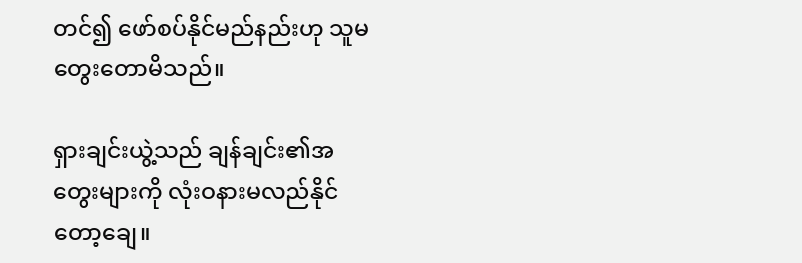တင်၍ ဖော်စပ်နိုင်မည်နည်းဟု သူမ တွေးတောမိသည်။

ရှားချင်းယွဲ့သည် ချန်ချင်း၏အတွေးများကို လုံးဝနားမလည်နိုင်တော့ချေ။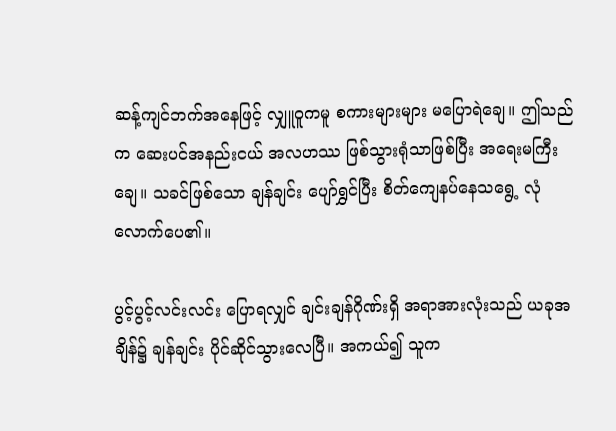ဆန့်ကျင်ဘက်အနေဖြင့် လျှူဝူကမူ စကားများများ မပြောရဲချေ။ ဤသည်က ဆေးပင်အနည်းငယ် အလဟဿ ဖြစ်သွားရုံသာဖြစ်ပြီး အရေးမကြီးချေ။ သခင်ဖြစ်သော ချန်ချင်း ပျော်ရွှင်ပြီး စိတ်ကျေနပ်နေသရွေ့ လုံလောက်ပေ၏။

ပွင့်ပွင့်လင်းလင်း ပြောရလျှင် ချင်းချန်ဂိုဏ်းရှိ အရာအားလုံးသည် ယခုအချိန်၌ ချန်ချင်း ပိုင်ဆိုင်သွားလေပြီ။ အကယ်၍ သူက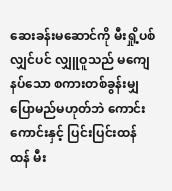ဆေးခန်းမဆောင်ကို မီးရှို့ပစ်လျှင်ပင် လျှူဝူသည် မကျေနပ်သော စကားတစ်ခွန်းမျှ ပြောမည်မဟုတ်ဘဲ ကောင်းကောင်းနှင့် ပြင်းပြင်းထန်ထန် မီး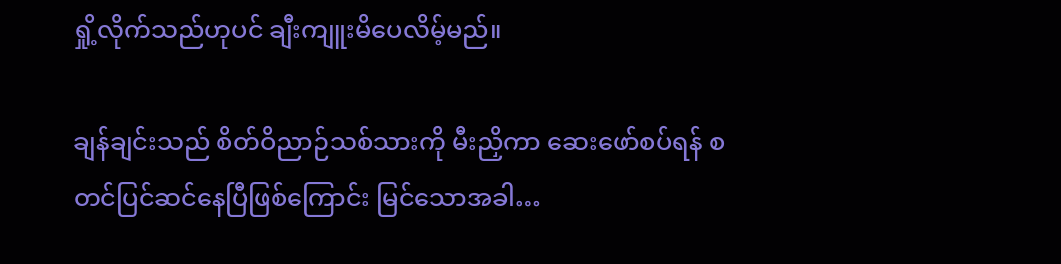ရှို့လိုက်သည်ဟုပင် ချီးကျူးမိပေလိမ့်မည်။

ချန်ချင်းသည် စိတ်ဝိညာဉ်သစ်သားကို မီးညှိကာ ဆေးဖော်စပ်ရန် စတင်ပြင်ဆင်နေပြီဖြစ်ကြောင်း မြင်သောအခါ…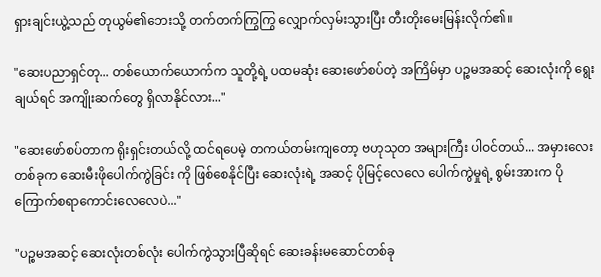ရှားချင်းယွဲ့သည် တုယွမ်၏ဘေးသို့ တက်တက်ကြွကြွ လျှောက်လှမ်းသွားပြီး တီးတိုးမေးမြန်းလိုက်၏။

"ဆေးပညာရှင်တု... တစ်ယောက်ယောက်က သူတို့ရဲ့ ပထမဆုံး ဆေးဖော်စပ်တဲ့ အကြိမ်မှာ ပဉ္စမအဆင့် ဆေးလုံးကို ရွေးချယ်ရင် အကျိုးဆက်တွေ ရှိလာနိုင်လား..."

"ဆေးဖော်စပ်တာက ရိုးရှင်းတယ်လို့ ထင်ရပေမဲ့ တကယ်တမ်းကျတော့ ဗဟုသုတ အများကြီး ပါဝင်တယ်... အမှားလေး တစ်ခုက ဆေးမီးဖိုပေါက်ကွဲခြင်း ကို ဖြစ်စေနိုင်ပြီး ဆေးလုံးရဲ့ အဆင့် ပိုမြင့်လေလေ ပေါက်ကွဲမှုရဲ့ စွမ်းအားက ပိုကြောက်စရာကောင်းလေလေပဲ..."

"ပဉ္စမအဆင့် ဆေးလုံးတစ်လုံး ပေါက်ကွဲသွားပြီဆိုရင် ဆေးခန်းမဆောင်တစ်ခု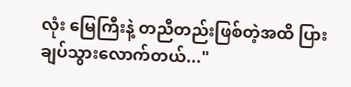လုံး မြေကြီးနဲ့ တညီတည်းဖြစ်တဲ့အထိ ပြားချပ်သွားလောက်တယ်..."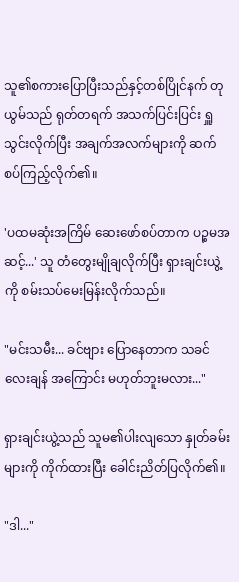သူ၏စကားပြောပြီးသည်နှင့်တစ်ပြိုင်နက် တုယွမ်သည် ရုတ်တရက် အသက်ပြင်းပြင်း ရှူသွင်းလိုက်ပြီး အချက်အလက်များကို ဆက်စပ်ကြည့်လိုက်၏။

'ပထမဆုံးအကြိမ် ဆေးဖော်စပ်တာက ပဉ္စမအဆင့်...' သူ တံတွေးမျိုချလိုက်ပြီး ရှားချင်းယွဲ့ကို စမ်းသပ်မေးမြန်းလိုက်သည်။

"မင်းသမီး... ခင်ဗျား ပြောနေတာက သခင်လေးချန် အကြောင်း မဟုတ်ဘူးမလား..."

ရှားချင်းယွဲ့သည် သူမ၏ပါးလျသော နှုတ်ခမ်းများကို ကိုက်ထားပြီး ခေါင်းညိတ်ပြလိုက်၏။

"ဒါ..."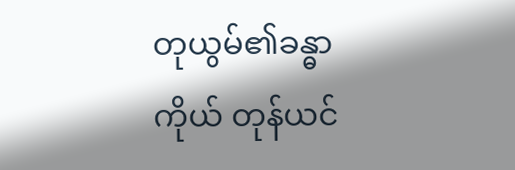တုယွမ်၏ခန္ဓာကိုယ် တုန်ယင်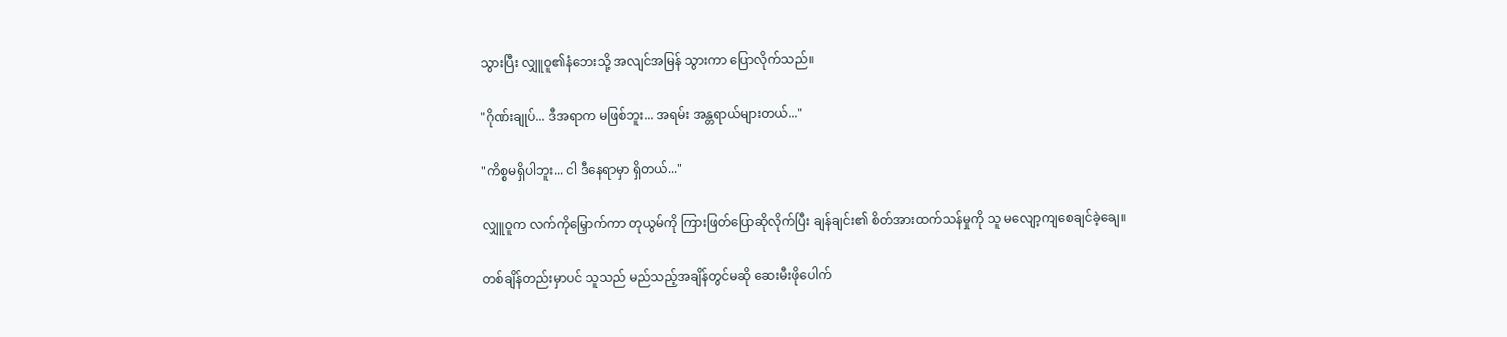သွားပြီး လျှူဝူ၏နံဘေးသို့ အလျင်အမြန် သွားကာ ပြောလိုက်သည်။

"ဂိုဏ်းချုပ်... ဒီအရာက မဖြစ်ဘူး... အရမ်း အန္တရာယ်များတယ်..."

"ကိစ္စမရှိပါဘူး... ငါ ဒီနေရာမှာ ရှိတယ်..."

လျှူဝူက လက်ကိုမြှောက်ကာ တုယွမ်ကို ကြားဖြတ်ပြောဆိုလိုက်ပြီး ချန်ချင်း၏ စိတ်အားထက်သန်မှုကို သူ မလျော့ကျစေချင်ခဲ့ချေ။

တစ်ချိန်တည်းမှာပင် သူသည် မည်သည့်အချိန်တွင်မဆို ဆေးမီးဖိုပေါက်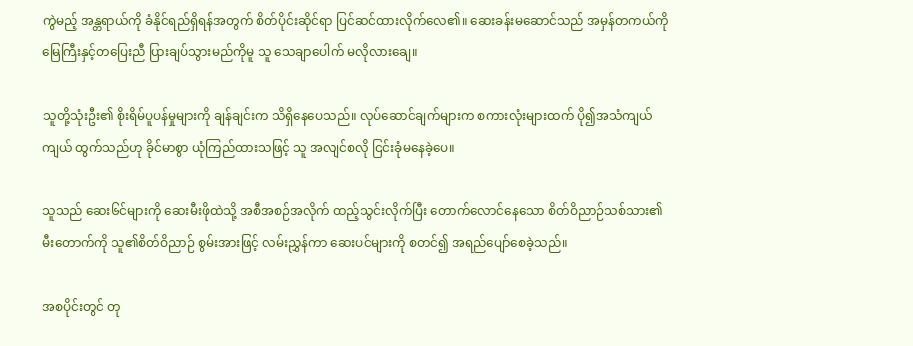ကွဲမည့် အန္တရာယ်ကို ခံနိုင်ရည်ရှိရန်အတွက် စိတ်ပိုင်းဆိုင်ရာ ပြင်ဆင်ထားလိုက်လေ၏။ ဆေးခန်းမဆောင်သည် အမှန်တကယ်ကို မြေကြီးနှင့်တပြေးညီ ပြားချပ်သွားမည်ကိုမူ သူ သေချာပေါက် မလိုလားချေ။

သူတို့သုံးဦး၏ စိုးရိမ်ပူပန်မှုများကို ချန်ချင်းက သိရှိနေပေသည်။ လုပ်ဆောင်ချက်များက စကားလုံးများထက် ပို၍အသံကျယ်ကျယ် ထွက်သည်ဟု ခိုင်မာစွာ ယုံကြည်ထားသဖြင့် သူ အလျင်စလို ငြင်းခုံမနေခဲ့ပေ။

သူသည် ဆေး၆င်များကို ဆေးမီးဖိုထဲသို့ အစီအစဉ်အလိုက် ထည့်သွင်းလိုက်ပြီး တောက်လောင်နေသော စိတ်ဝိညာဉ်သစ်သား၏ မီးတောက်ကို သူ၏စိတ်ဝိညာဉ် စွမ်းအားဖြင့် လမ်းညွှန်ကာ ဆေးပင်များကို စတင်၍ အရည်ပျော်စေခဲ့သည်။

အစပိုင်းတွင် တု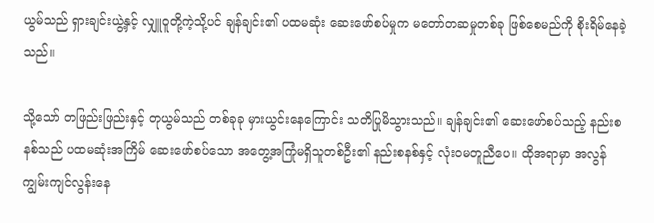ယွမ်သည် ရှားချင်းယွဲ့နှင့် လျှူဝူတို့ကဲ့သို့ပင် ချန်ချင်း၏ ပထမဆုံး ဆေးဖော်စပ်မှုက မတော်တဆမှုတစ်ခု ဖြစ်စေမည်ကို စိုးရိမ်နေခဲ့သည်။

သို့သော် တဖြည်းဖြည်းနှင့် တုယွမ်သည် တစ်ခုခု မှားယွင်းနေကြောင်း သတိပြုမိသွားသည်။ ချန်ချင်း၏ ဆေးဖော်စပ်သည့် နည်းစနစ်သည် ပထမဆုံးအကြိမ် ဆေးဖော်စပ်သော အတွေ့အကြုံမရှိသူတစ်ဦး၏ နည်းစနစ်နှင့် လုံးဝမတူညီပေ။ ထိုအရာမှာ အလွန် ကျွမ်းကျင်လွန်းနေ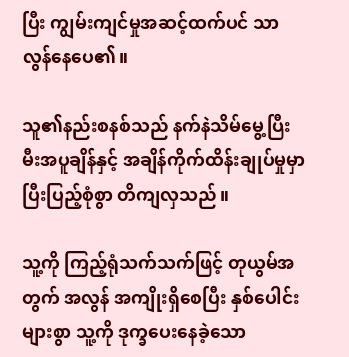ပြီး ကျွမ်းကျင်မှုအဆင့်ထက်ပင် သာလွန်နေပေ၏။

သူ၏နည်းစနစ်သည် နက်နဲသိမ်မွေ့ပြီး မီးအပူချိန်နှင့် အချိန်ကိုက်ထိန်းချုပ်မှုမှာ ပြီးပြည့်စုံစွာ တိကျလှသည်။

သူ့ကို ကြည့်ရုံသက်သက်ဖြင့် တုယွမ်အတွက် အလွန် အကျိုးရှိစေပြီး နှစ်ပေါင်းများစွာ သူ့ကို ဒုက္ခပေးနေခဲ့သော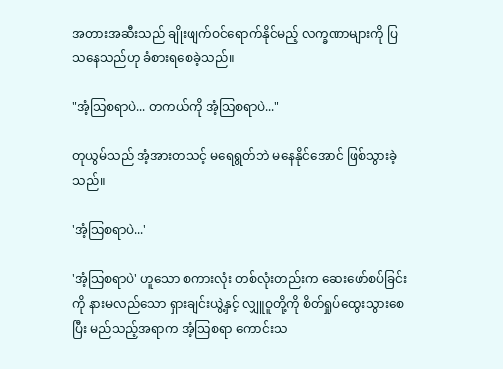အတားအဆီးသည် ချိုးဖျက်ဝင်ရောက်နိုင်မည့် လက္ခဏာများကို ပြသနေသည်ဟု ခံစားရစေခဲ့သည်။

"အံ့သြစရာပဲ... တကယ်ကို အံ့သြစရာပဲ..."

တုယွမ်သည် အံ့အားတသင့် မရေရွတ်ဘဲ မနေနိုင်အောင် ဖြစ်သွားခဲ့သည်။

'အံ့သြစရာပဲ...'

'အံ့သြစရာပဲ' ဟူသော စကားလုံး တစ်လုံးတည်းက ဆေးဖော်စပ်ခြင်းကို နားမလည်သော ရှားချင်းယွဲ့နှင့် လျှူဝူတို့ကို စိတ်ရှုပ်ထွေးသွားစေပြီး မည်သည့်အရာက အံ့သြစရာ ကောင်းသ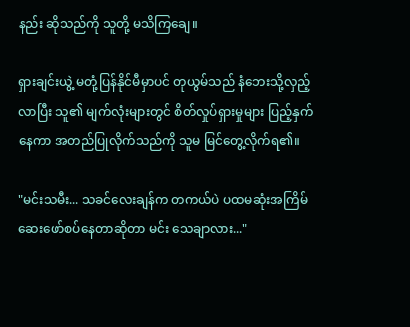နည်း ဆိုသည်ကို သူတို့ မသိကြချေ။

ရှားချင်းယွဲ့ မတုံ့ပြန်နိုင်မီမှာပင် တုယွမ်သည် နံဘေးသို့လှည့်လာပြီး သူ၏ မျက်လုံးများတွင် စိတ်လှုပ်ရှားမှုများ ပြည့်နှက်နေကာ အတည်ပြုလိုက်သည်ကို သူမ မြင်တွေ့လိုက်ရ၏။

"မင်းသမီး... သခင်လေးချန်က တကယ်ပဲ ပထမဆုံးအကြိမ် ဆေးဖော်စပ်နေတာဆိုတာ မင်း သေချာလား..."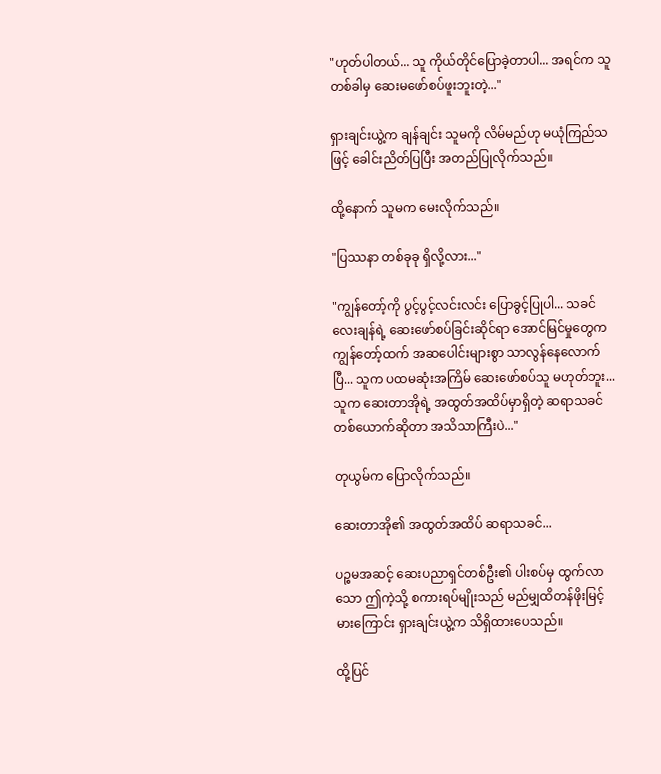"ဟုတ်ပါတယ်... သူ ကိုယ်တိုင်ပြောခဲ့တာပါ... အရင်က သူ တစ်ခါမှ ဆေးမဖော်စပ်ဖူးဘူးတဲ့..."

ရှားချင်းယွဲ့က ချန်ချင်း သူမကို လိမ်မည်ဟု မယုံကြည်သဖြင့် ခေါင်းညိတ်ပြပြီး အတည်ပြုလိုက်သည်။

ထို့နောက် သူမက မေးလိုက်သည်။

"ပြဿနာ တစ်ခုခု ရှိလို့လား..."

"ကျွန်တော့်ကို ပွင့်ပွင့်လင်းလင်း ပြောခွင့်ပြုပါ... သခင်လေးချန်ရဲ့ ဆေးဖော်စပ်ခြင်းဆိုင်ရာ အောင်မြင်မှုတွေက ကျွန်တော့်ထက် အဆပေါင်းများစွာ သာလွန်နေလောက်ပြီ... သူက ပထမဆုံးအကြိမ် ဆေးဖော်စပ်သူ မဟုတ်ဘူး... သူက ဆေးတာအိုရဲ့ အထွတ်အထိပ်မှာရှိတဲ့ ဆရာသခင်တစ်ယောက်ဆိုတာ အသိသာကြီးပဲ..."

တုယွမ်က ပြောလိုက်သည်။

ဆေးတာအို၏ အထွတ်အထိပ် ဆရာသခင်...

ပဉ္စမအဆင့် ဆေးပညာရှင်တစ်ဦး၏ ပါးစပ်မှ ထွက်လာသော ဤကဲ့သို့ စကားရပ်မျိုးသည် မည်မျှထိတန်ဖိုးမြင့်မားကြောင်း ရှားချင်းယွဲ့က သိရှိထားပေသည်။

ထို့ပြင်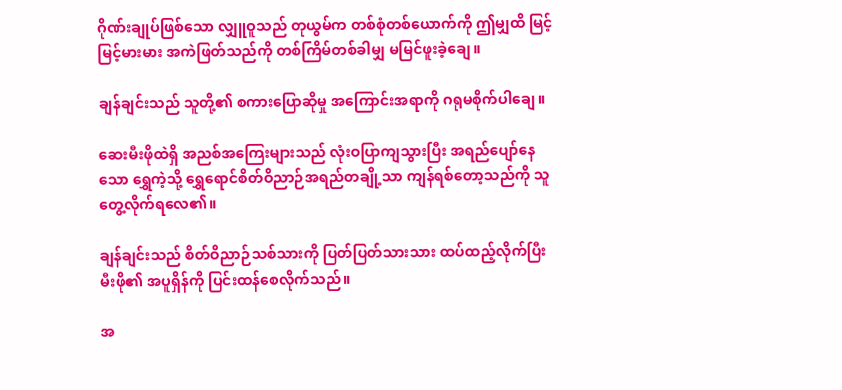ဂိုဏ်းချုပ်ဖြစ်သော လျှူဝူသည် တုယွမ်က တစ်စုံတစ်ယောက်ကို ဤမျှထိ မြင့်မြင့်မားမား အကဲဖြတ်သည်ကို တစ်ကြိမ်တစ်ခါမျှ မမြင်ဖူးခဲ့ချေ။

ချန်ချင်းသည် သူတို့၏ စကားပြောဆိုမှု အကြောင်းအရာကို ဂရုမစိုက်ပါချေ။

ဆေးမီးဖိုထဲရှိ အညစ်အကြေးများသည် လုံးဝပြာကျသွားပြီး အရည်ပျော်နေသော ရွှေကဲ့သို့ ရွှေရောင်စိတ်ဝိညာဉ်အရည်တချို့သာ ကျန်ရစ်တော့သည်ကို သူ တွေ့လိုက်ရလေ၏။

ချန်ချင်းသည် စိတ်ဝိညာဉ်သစ်သားကို ပြတ်ပြတ်သားသား ထပ်ထည့်လိုက်ပြီး မီးဖို၏ အပူရှိန်ကို ပြင်းထန်စေလိုက်သည်။

အ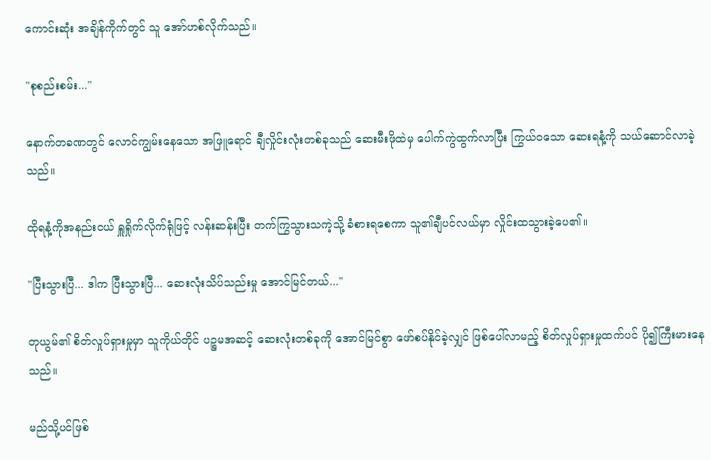ကောင်းဆုံး အချိန်ကိုက်တွင် သူ အော်ဟစ်လိုက်သည်။

"စုစည်းစမ်း..."

နောက်တခဏတွင် လောင်ကျွမ်းနေသော အဖြူရောင် ချီလှိုင်းလုံးတစ်ခုသည် ဆေးမီးဖိုထဲမှ ပေါက်ကွဲထွက်လာပြီး ကြွယ်ဝသော ဆေးရနံ့ကို သယ်ဆောင်လာခဲ့သည်။

ထိုရနံ့ကိုအနည်းငယ် ရှူရှိုက်လိုက်ရုံဖြင့် လန်းဆန်းပြီး တက်ကြွသွားသကဲ့သို့ ခံစားရစေကာ သူ၏ချီပင်လယ်မှာ လှိုင်းထသွားခဲ့ပေ၏။

"ပြီးသွားပြီ... ဒါက ပြီးသွားပြီ... ဆေးလုံးသိပ်သည်းမှု အောင်မြင်တယ်..."

တုယွမ်၏ စိတ်လှုပ်ရှားမှုမှာ သူကိုယ်တိုင် ပဉ္စမအဆင့် ဆေးလုံးတစ်ခုကို အောင်မြင်စွာ ဖော်စပ်နိုင်ခဲ့လျှင် ဖြစ်ပေါ်လာမည့် စိတ်လှုပ်ရှားမှုထက်ပင် ပို၍ကြီးမားနေသည်။

မည်သို့ပင်ဖြစ်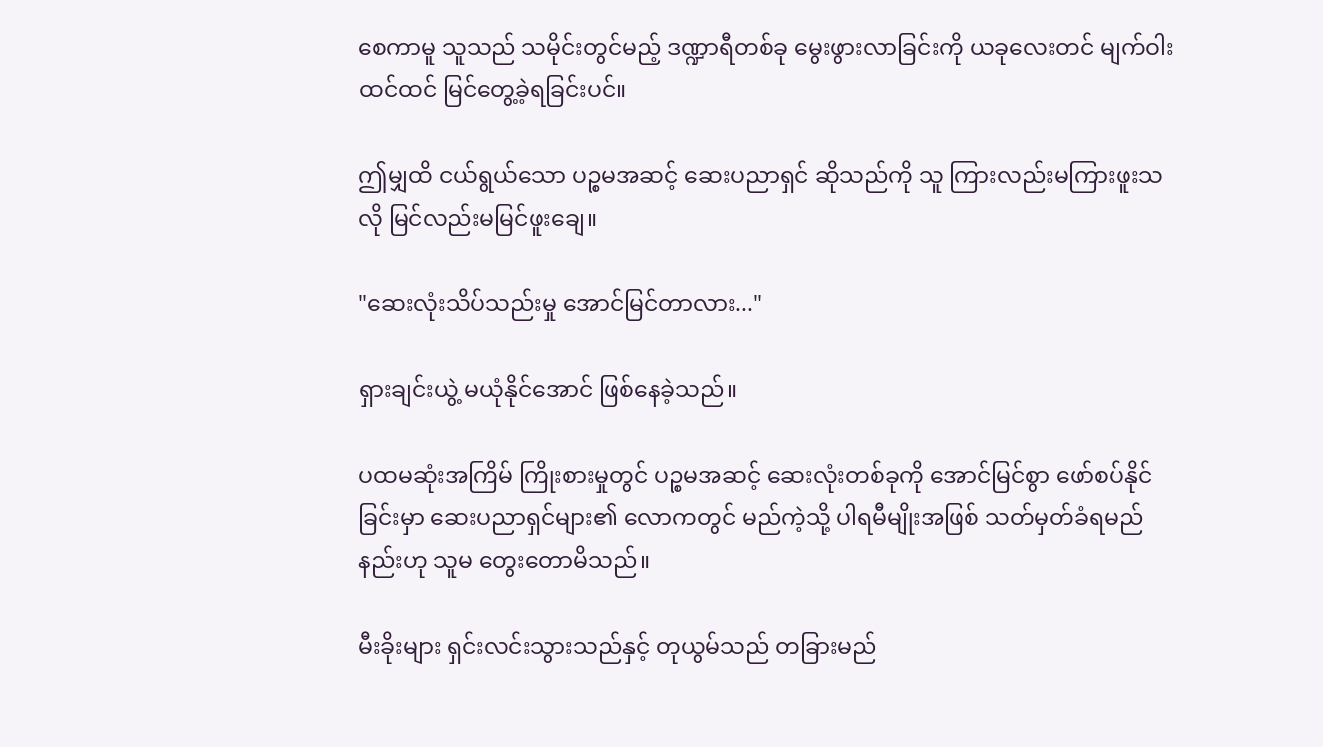စေကာမူ သူသည် သမိုင်းတွင်မည့် ဒဏ္ဍာရီတစ်ခု မွေးဖွားလာခြင်းကို ယခုလေးတင် မျက်ဝါးထင်ထင် မြင်တွေ့ခဲ့ရခြင်းပင်။

ဤမျှထိ ငယ်ရွယ်သော ပဉ္စမအဆင့် ဆေးပညာရှင် ဆိုသည်ကို သူ ကြားလည်းမကြားဖူးသလို မြင်လည်းမမြင်ဖူးချေ။

"ဆေးလုံးသိပ်သည်းမှု အောင်မြင်တာလား..."

ရှားချင်းယွဲ့ မယုံနိုင်အောင် ဖြစ်နေခဲ့သည်။

ပထမဆုံးအကြိမ် ကြိုးစားမှုတွင် ပဉ္စမအဆင့် ဆေးလုံးတစ်ခုကို အောင်မြင်စွာ ဖော်စပ်နိုင်ခြင်းမှာ ဆေးပညာရှင်များ၏ လောကတွင် မည်ကဲ့သို့ ပါရမီမျိုးအဖြစ် သတ်မှတ်ခံရမည်နည်းဟု သူမ တွေးတောမိသည်။

မီးခိုးများ ရှင်းလင်းသွားသည်နှင့် တုယွမ်သည် တခြားမည်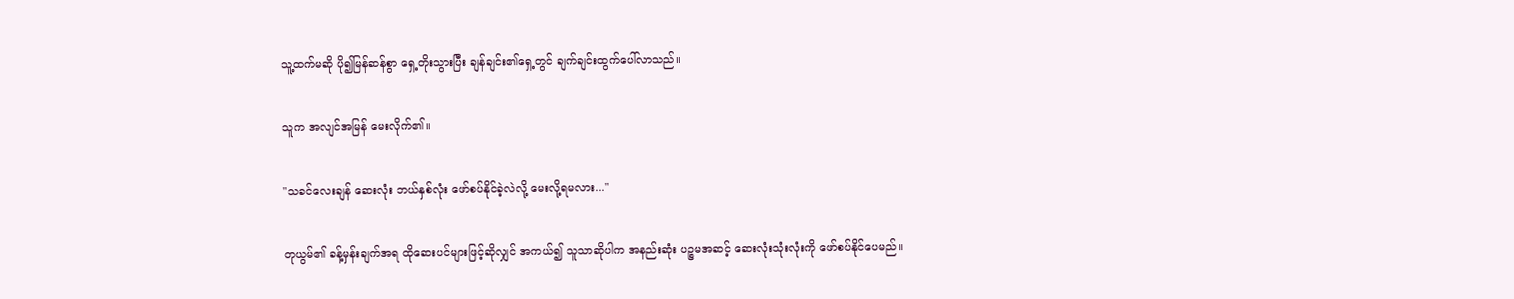သူ့ထက်မဆို ပို၍မြန်ဆန်စွာ ရှေ့တိုးသွားပြီး ချန်ချင်း၏ရှေ့တွင် ချက်ချင်းထွက်ပေါ်လာသည်။

သူက အလျင်အမြန် မေးလိုက်၏။

"သခင်လေးချန် ဆေးလုံး ဘယ်နှစ်လုံး ဖော်စပ်နိုင်ခဲ့လဲလို့ မေးလို့ရမလား..."

တုယွမ်၏ ခန့်မှန်းချက်အရ ထိုဆေးပင်များဖြင့်ဆိုလျှင် အကယ်၍ သူသာဆိုပါက အနည်းဆုံး ပဉ္စမအဆင့် ဆေးလုံးသုံးလုံးကို ဖော်စပ်နိုင်ပေမည်။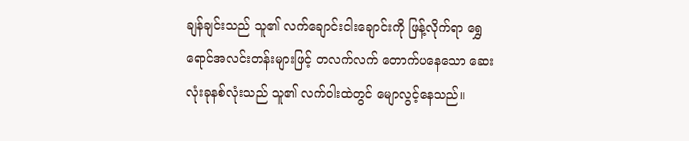ချန်ချင်းသည် သူ၏ လက်ချောင်းငါးချောင်းကို ဖြန့်လိုက်ရာ ရွှေရောင်အလင်းတန်းများဖြင့် တလက်လက် တောက်ပနေသော ဆေးလုံးခုနစ်လုံးသည် သူ၏ လက်ဝါးထဲတွင် မျောလွင့်နေသည်။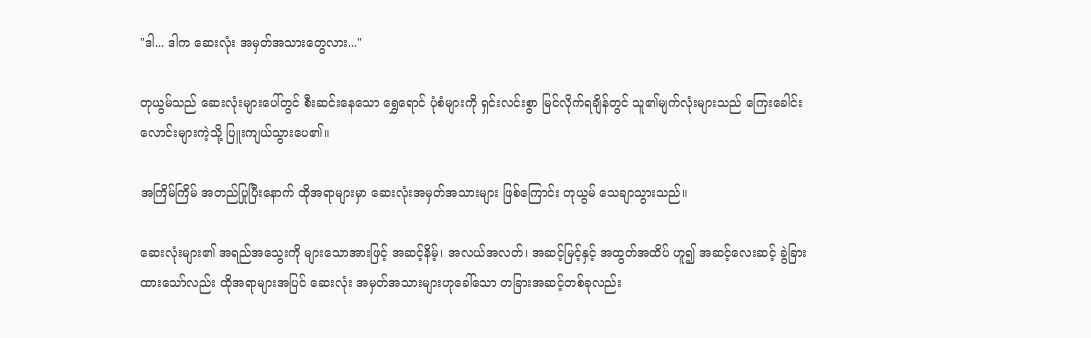"ဒါ... ဒါက ဆေးလုံး အမှတ်အသားတွေလား..."

တုယွမ်သည် ဆေးလုံးများပေါ်တွင် စီးဆင်းနေသော ရွှေရောင် ပုံစံများကို ရှင်းလင်းစွာ မြင်လိုက်ရချိန်တွင် သူ၏မျက်လုံးများသည် ကြေးခေါင်းလောင်းများကဲ့သို့ ပြူးကျယ်သွားပေ၏။

အကြိမ်ကြိမ် အတည်ပြုပြီးနောက် ထိုအရာများမှာ ဆေးလုံးအမှတ်အသားများ ဖြစ်ကြောင်း တုယွမ် သေချာသွားသည်။

ဆေးလုံးများ၏ အရည်အသွေးကို များသောအားဖြင့် အဆင့်နိမ့်၊ အလယ်အလတ်၊ အဆင့်မြင့်နှင့် အထွတ်အထိပ် ဟူ၍ အဆင့်လေးဆင့် ခွဲခြားထားသော်လည်း ထိုအရာများအပြင် ဆေးလုံး အမှတ်အသားများဟုခေါ်သော တခြားအဆင့်တစ်ခုလည်း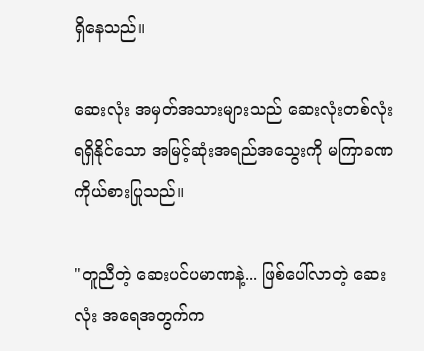ရှိနေသည်။

ဆေးလုံး အမှတ်အသားများသည် ဆေးလုံးတစ်လုံး ရရှိနိုင်သော အမြင့်ဆုံးအရည်အသွေးကို မကြာခဏ ကိုယ်စားပြုသည်။

"တူညီတဲ့ ဆေးပင်ပမာဏနဲ့... ဖြစ်ပေါ်လာတဲ့ ဆေးလုံး အရေအတွက်က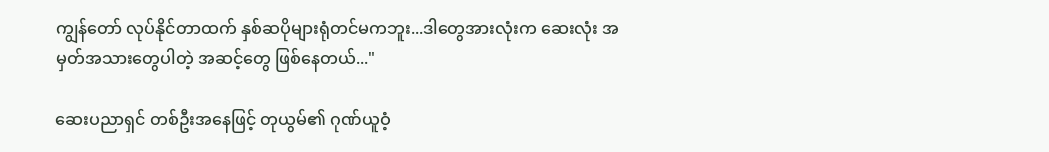ကျွန်တော် လုပ်နိုင်တာထက် နှစ်ဆပိုများရုံတင်မကဘူး...ဒါတွေအားလုံးက ဆေးလုံး အမှတ်အသားတွေပါတဲ့ အဆင့်တွေ ဖြစ်နေတယ်..."

ဆေးပညာရှင် တစ်ဦးအနေဖြင့် တုယွမ်၏ ဂုဏ်ယူဝံ့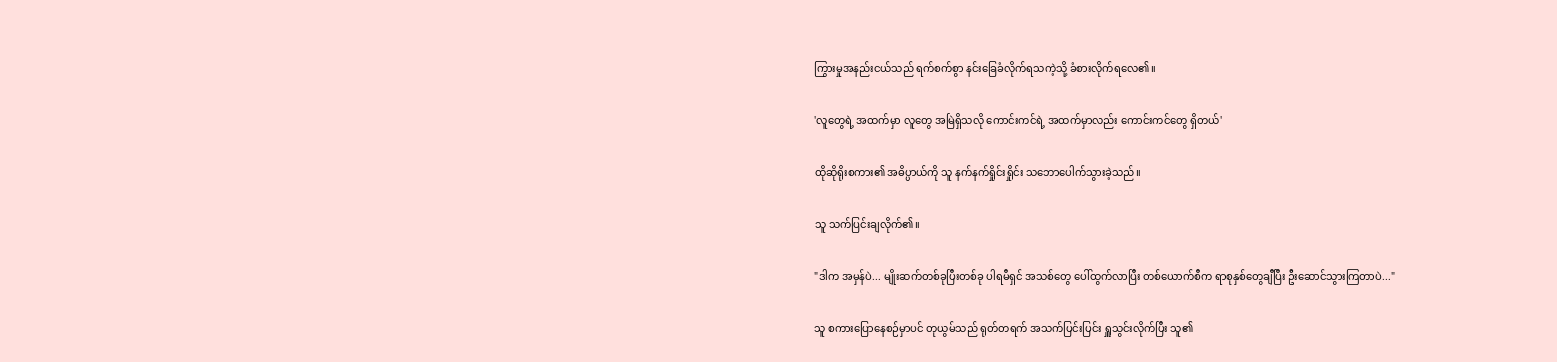ကြွားမှုအနည်းငယ်သည် ရက်စက်စွာ နင်းခြေခံလိုက်ရသကဲ့သို့ ခံစားလိုက်ရလေ၏။

'လူတွေရဲ့ အထက်မှာ လူတွေ အမြဲရှိသလို ကောင်းကင်ရဲ့ အထက်မှာလည်း ကောင်းကင်တွေ ရှိတယ်'

ထိုဆိုရိုးစကား၏ အဓိပ္ပာယ်ကို သူ နက်နက်ရှိုင်းရှိုင်း သဘောပေါက်သွားခဲ့သည်။

သူ သက်ပြင်းချလိုက်၏။

"ဒါက အမှန်ပဲ... မျိုးဆက်တစ်ခုပြီးတစ်ခု ပါရမီရှင် အသစ်တွေ ပေါ်ထွက်လာပြီး တစ်ယောက်စီက ရာစုနှစ်တွေချီပြီး ဦးဆောင်သွားကြတာပဲ..."

သူ စကားပြောနေစဉ်မှာပင် တုယွမ်သည် ရုတ်တရက် အသက်ပြင်းပြင်း ရှူသွင်းလိုက်ပြီး သူ၏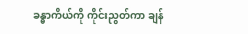ခန္ဓာကိယ်ကို ကိုင်းညွတ်ကာ ချန်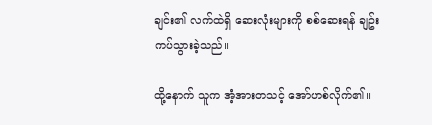ချင်း၏ လက်ထဲရှိ ဆေးလုံးများကို စစ်ဆေးရန် ချဥ်းကပ်သွားခဲ့သည်။

ထို့နောက် သူက အံ့အားတသင့် အော်ဟစ်လိုက်၏။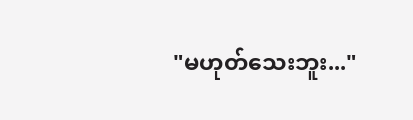"မဟုတ်သေးဘူး..."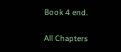Book 4 end.

All Chapters